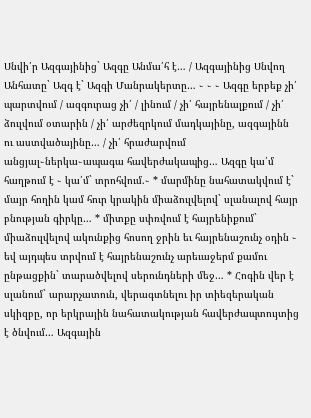Սնվի՛ր Ազգայինից` Ազգը Անմա՛հ է… / Ազգայինից Սնվող Անհատը` Ազգ է` Ազգի Մանրակերտը… ֊ ֊ ֊ Ազգը երբեք չի՛ պարտվում / ազգուրաց չի՛ / լինում / չի՛ հայրենալքում / չի՛ ձուլվում օտարին / չի՛ արժեզրկում մադկայինը, ազգայինն ու աստվածայինը… / չի՛ հրաժարվում անցյալ֊ներկա֊ապագա հավերժակապից… Ազգը կա՛մ հաղթում է ֊ կա՛մ` տրոհվում.֊ * մարմինը նահատակվում է` մայր հողին կամ հուր կրակին միաձուլվելով` սլանալով հայր բնության գիրկը… * միտքը սփռվում է հայրենիքում` միաձուլվելով ակունքից հոսող ջրին եւ հայրենաշունչ օդին ֊ եվ այդպես տրվում է հայրենաշունչ արեւաջերմ քամու ընթացքին` տարածվելով սերունդների մեջ… * Հոգին վեր է սլանում` արարչատուն, վերագտնելու իր տիեզերական սկիզբը, որ երկրային նահատակության հավերժապտույտից է ծնվում… Ազգային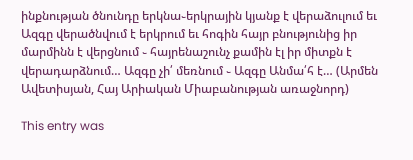ինքնության ծնունդը երկնա֊երկրային կյանք է վերաձուլում եւ Ազգը վերածնվում է երկրում եւ հոգին հայր բնությունից իր մարմինն է վերցնում ֊ հայրենաշունչ քամին էլ իր միտքն է վերադարձնում… Ազգը չի՛ մեռնում ֊ Ազգը Անմա՛հ է… (Արմեն Ավետիսյան, Հայ Արիական Միաբանության առաջնորդ)

This entry was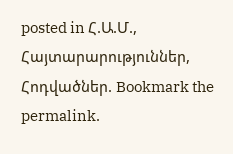posted in Հ.Ա.Մ., Հայտարարություններ, Հոդվածներ. Bookmark the permalink.